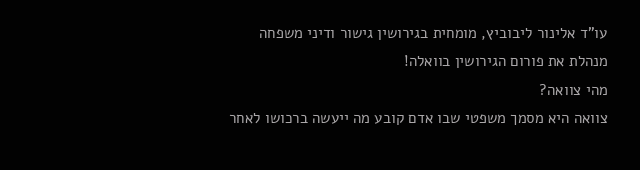עו”ד אלינור ליבוביץ, מומחית בגירושין גישור ודיני משפחה
מנהלת את פורום הגירושין בוואלה!
מהי צוואה?
צוואה היא מסמך משפטי שבו אדם קובע מה ייעשה ברכושו לאחר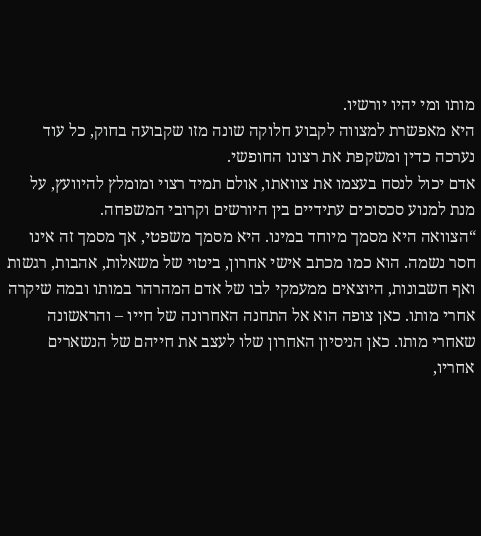מותו ומי יהיו יורשיו.
היא מאפשרת למצווה לקבוע חלוקה שונה מזו שקבועה בחוק, כל עוד נערכה כדין ומשקפת את רצונו החופשי.
אדם יכול לנסח בעצמו את צוואתו, אולם תמיד רצוי ומומלץ להיוועץ, על מנת למנוע סכסוכים עתידיים בין היורשים וקרובי המשפחה.
“הצוואה היא מסמך מיוחד במינו. היא מסמך משפטי, אך מסמך זה אינו חסר נשמה. הוא כמו מכתב אישי אחרון, ביטוי של משאלות, אהבות, רגשות ואף חשבונות, היוצאים ממעמקי לבו של אדם המהרהר במותו ובמה שיקרה אחרי מותו. כאן צופה הוא אל התחנה האחרונה של חייו – והראשונה שאחרי מותו. כאן הניסיון האחרון שלו לעצב את חייהם של הנשארים אחריו,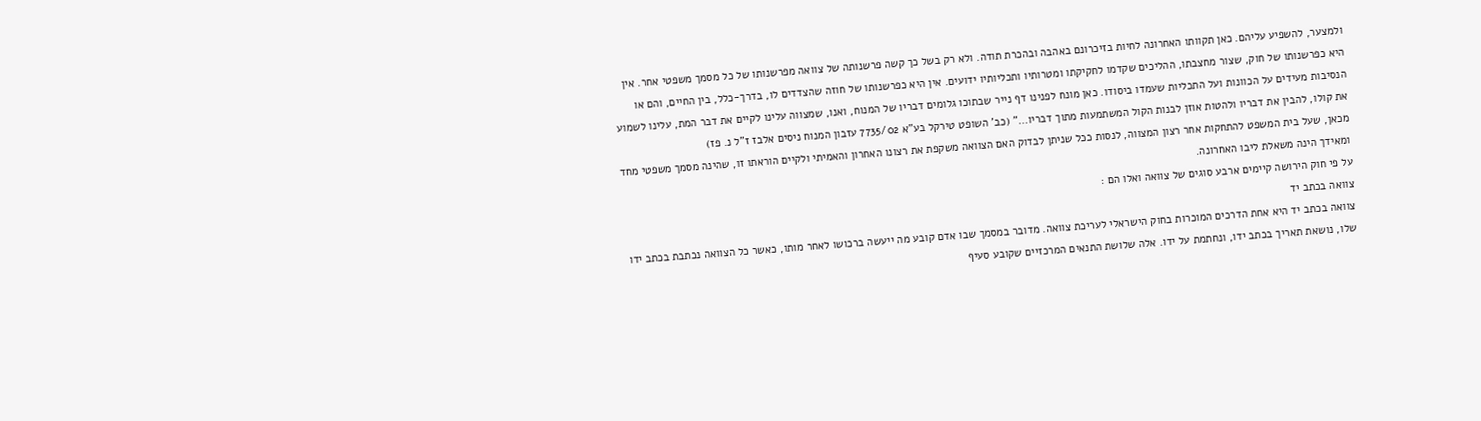ולמצער, להשפיע עליהם. כאן תקוותו האחרונה לחיות בזיכרונם באהבה ובהכרת תודה. ולא רק בשל כך קשה פרשנותה של צוואה מפרשנותו של כל מסמך משפטי אחר. אין היא כפרשנותו של חוק, שצור מחצבתו, ההליכים שקדמו לחקיקתו ומטרותיו ותכליותיו ידועים. אין היא כפרשנותו של חוזה שהצדדים לו, בדרך-כלל, בין החיים, והם או הנסיבות מעידים על הכוונות ועל התכליות שעמדו ביסודו. כאן מונח לפנינו דף נייר שבתוכו גלומים דבריו של המנוח, ואנו, שמצווה עלינו לקיים את דבר המת, עלינו לשמוע את קולו, להבין את דבריו ולהטות אוזן לבנות הקול המשתמעות מתוך דבריו…” (כב’ השופט טירקל בע”א 7735/02 עזבון המנוח ניסים אלבז ז”ל נ. פז)
מכאן, שעל בית המשפט להתחקות אחר רצון המצווה, לנסות ככל שניתן לבדוק האם הצוואה משקפת את רצונו האחרון והאמיתי ולקיים הוראתו זו, שהינה מסמך משפטי מחד ומאידך הינה משאלת ליבו האחרונה.
על פי חוק הירושה קיימים ארבע סוגים של צוואה ואלו הם :
צוואה בכתב יד
צוואה בכתב יד היא אחת הדרכים המוכרות בחוק הישראלי לעריכת צוואה. מדובר במסמך שבו אדם קובע מה ייעשה ברכושו לאחר מותו, כאשר כל הצוואה נכתבת בכתב ידו שלו, נושאת תאריך בכתב ידו, ונחתמת על ידו. אלה שלושת התנאים המרכזיים שקובע סעיף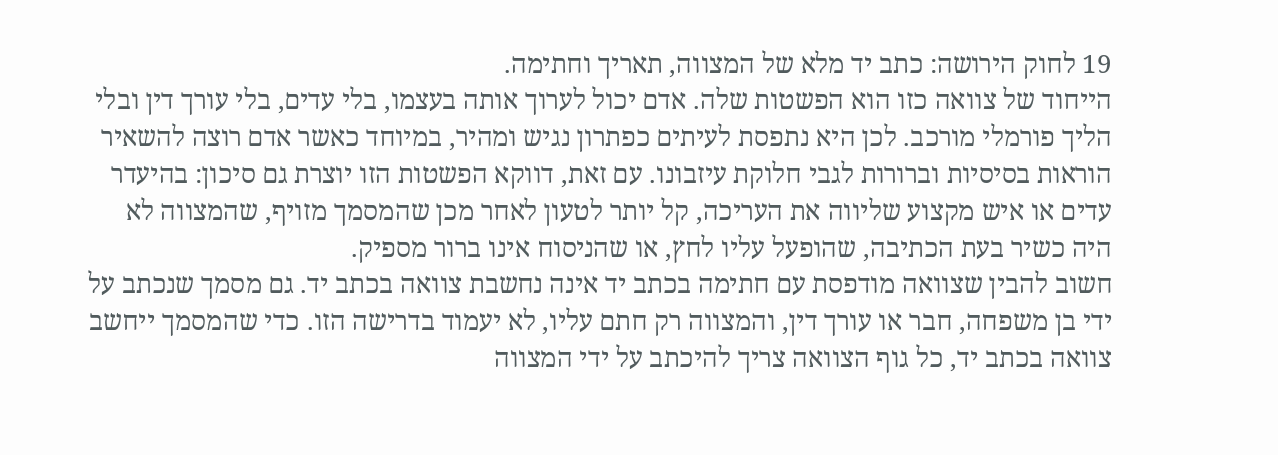19 לחוק הירושה: כתב יד מלא של המצווה, תאריך וחתימה.
הייחוד של צוואה כזו הוא הפשטות שלה. אדם יכול לערוך אותה בעצמו, בלי עדים, בלי עורך דין ובלי הליך פורמלי מורכב. לכן היא נתפסת לעיתים כפתרון נגיש ומהיר, במיוחד כאשר אדם רוצה להשאיר הוראות בסיסיות וברורות לגבי חלוקת עיזבונו. עם זאת, דווקא הפשטות הזו יוצרת גם סיכון: בהיעדר עדים או איש מקצוע שליווה את העריכה, קל יותר לטעון לאחר מכן שהמסמך מזויף, שהמצווה לא היה כשיר בעת הכתיבה, שהופעל עליו לחץ, או שהניסוח אינו ברור מספיק.
חשוב להבין שצוואה מודפסת עם חתימה בכתב יד אינה נחשבת צוואה בכתב יד. גם מסמך שנכתב על ידי בן משפחה, חבר או עורך דין, והמצווה רק חתם עליו, לא יעמוד בדרישה הזו. כדי שהמסמך ייחשב צוואה בכתב יד, כל גוף הצוואה צריך להיכתב על ידי המצווה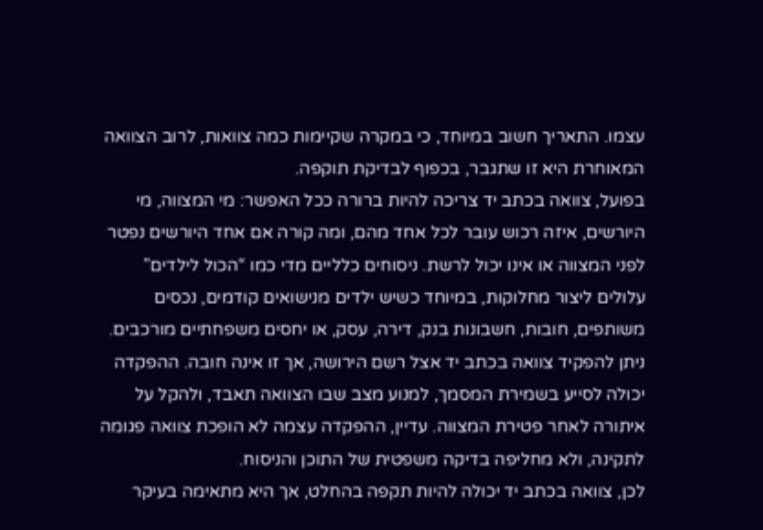עצמו. התאריך חשוב במיוחד, כי במקרה שקיימות כמה צוואות, לרוב הצוואה המאוחרת היא זו שתגבר, בכפוף לבדיקת תוקפה.
בפועל, צוואה בכתב יד צריכה להיות ברורה ככל האפשר: מי המצווה, מי היורשים, איזה רכוש עובר לכל אחד מהם, ומה קורה אם אחד היורשים נפטר לפני המצווה או אינו יכול לרשת. ניסוחים כלליים מדי כמו “הכול לילדים” עלולים ליצור מחלוקות, במיוחד כשיש ילדים מנישואים קודמים, נכסים משותפים, חובות, חשבונות בנק, דירה, עסק, או יחסים משפחתיים מורכבים.
ניתן להפקיד צוואה בכתב יד אצל רשם הירושה, אך זו אינה חובה. ההפקדה יכולה לסייע בשמירת המסמך, למנוע מצב שבו הצוואה תאבד, ולהקל על איתורה לאחר פטירת המצווה. עדיין, ההפקדה עצמה לא הופכת צוואה פגומה לתקינה, ולא מחליפה בדיקה משפטית של התוכן והניסוח.
לכן, צוואה בכתב יד יכולה להיות תקפה בהחלט, אך היא מתאימה בעיקר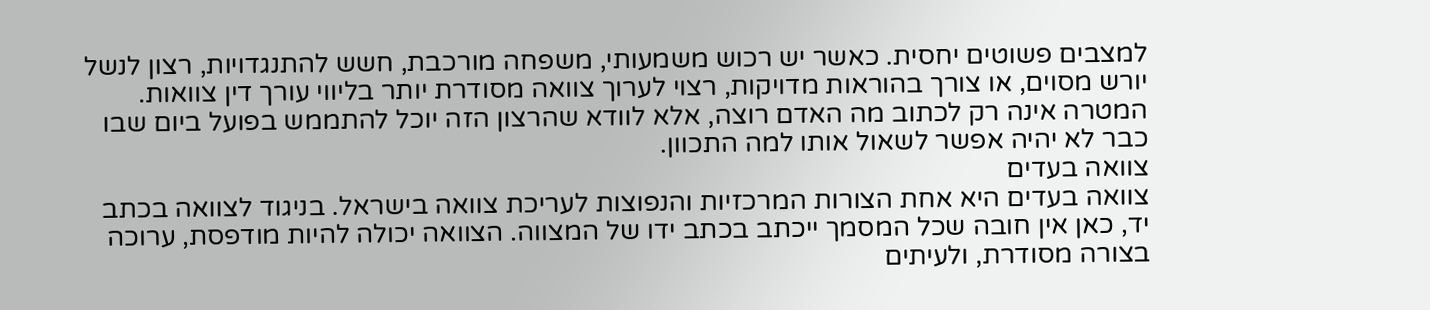למצבים פשוטים יחסית. כאשר יש רכוש משמעותי, משפחה מורכבת, חשש להתנגדויות, רצון לנשל יורש מסוים, או צורך בהוראות מדויקות, רצוי לערוך צוואה מסודרת יותר בליווי עורך דין צוואות. המטרה אינה רק לכתוב מה האדם רוצה, אלא לוודא שהרצון הזה יוכל להתממש בפועל ביום שבו כבר לא יהיה אפשר לשאול אותו למה התכוון.
צוואה בעדים
צוואה בעדים היא אחת הצורות המרכזיות והנפוצות לעריכת צוואה בישראל. בניגוד לצוואה בכתב יד, כאן אין חובה שכל המסמך ייכתב בכתב ידו של המצווה. הצוואה יכולה להיות מודפסת, ערוכה בצורה מסודרת, ולעיתים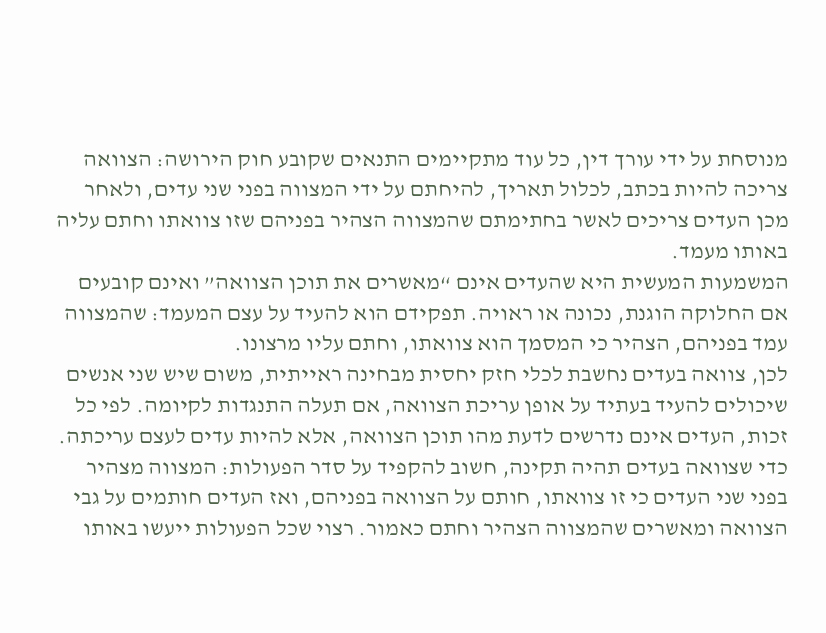מנוסחת על ידי עורך דין, כל עוד מתקיימים התנאים שקובע חוק הירושה: הצוואה צריכה להיות בכתב, לכלול תאריך, להיחתם על ידי המצווה בפני שני עדים, ולאחר מכן העדים צריכים לאשר בחתימתם שהמצווה הצהיר בפניהם שזו צוואתו וחתם עליה באותו מעמד.
המשמעות המעשית היא שהעדים אינם “מאשרים את תוכן הצוואה” ואינם קובעים אם החלוקה הוגנת, נכונה או ראויה. תפקידם הוא להעיד על עצם המעמד: שהמצווה עמד בפניהם, הצהיר כי המסמך הוא צוואתו, וחתם עליו מרצונו.
לכן, צוואה בעדים נחשבת לכלי חזק יחסית מבחינה ראייתית, משום שיש שני אנשים שיכולים להעיד בעתיד על אופן עריכת הצוואה, אם תעלה התנגדות לקיומה. לפי כל זכות, העדים אינם נדרשים לדעת מהו תוכן הצוואה, אלא להיות עדים לעצם עריכתה.
כדי שצוואה בעדים תהיה תקינה, חשוב להקפיד על סדר הפעולות: המצווה מצהיר בפני שני העדים כי זו צוואתו, חותם על הצוואה בפניהם, ואז העדים חותמים על גבי הצוואה ומאשרים שהמצווה הצהיר וחתם כאמור. רצוי שכל הפעולות ייעשו באותו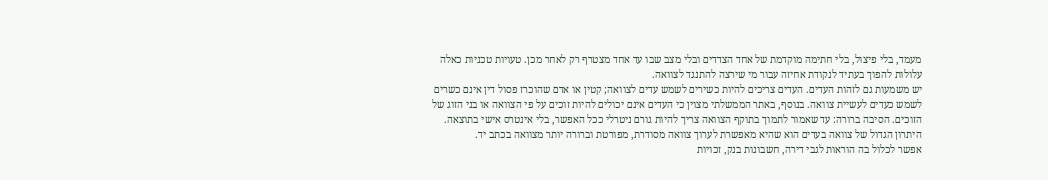מעמד, בלי פיצול, בלי חתימה מוקדמת של אחד הצדדים ובלי מצב שבו עד אחד מצטרף רק לאחר מכן. טעויות טכניות כאלה עלולות להפוך בעתיד לנקודת אחיזה עבור מי שירצה להתנגד לצוואה.
יש משמעות גם לזהות העדים. העדים צריכים להיות כשירים לשמש עדים לצוואה; קטין או אדם שהוכרז פסול דין אינם כשרים לשמש כעדים לעשיית צוואה. בנוסף, באתר הממשלתי מצוין כי העדים אינם יכולים להיות זוכים על פי הצוואה או בני הזוג של הזוכים. הסיבה ברורה: עד שאמור לתמוך בתוקף הצוואה צריך להיות גורם ניטרלי ככל האפשר, בלי אינטרס אישי בתוצאה.
היתרון הגדול של צוואה בעדים הוא שהיא מאפשרת לערוך צוואה מסודרת, מפורטת וברורה יותר מצוואה בכתב יד.
אפשר לכלול בה הוראות לגבי דירה, חשבונות בנק, זכויות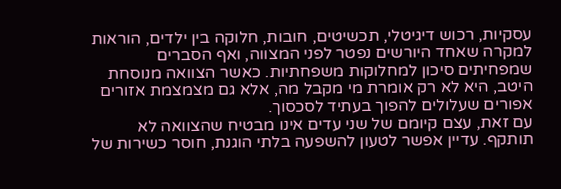עסקיות, רכוש דיגיטלי, תכשיטים, חובות, חלוקה בין ילדים, הוראות למקרה שאחד היורשים נפטר לפני המצווה, ואף הסברים שמפחיתים סיכון למחלוקות משפחתיות. כאשר הצוואה מנוסחת היטב, היא לא רק אומרת מי מקבל מה, אלא גם מצמצמת אזורים אפורים שעלולים להפוך בעתיד לסכסוך.
עם זאת, עצם קיומם של שני עדים אינו מבטיח שהצוואה לא תותקף. עדיין אפשר לטעון להשפעה בלתי הוגנת, חוסר כשירות של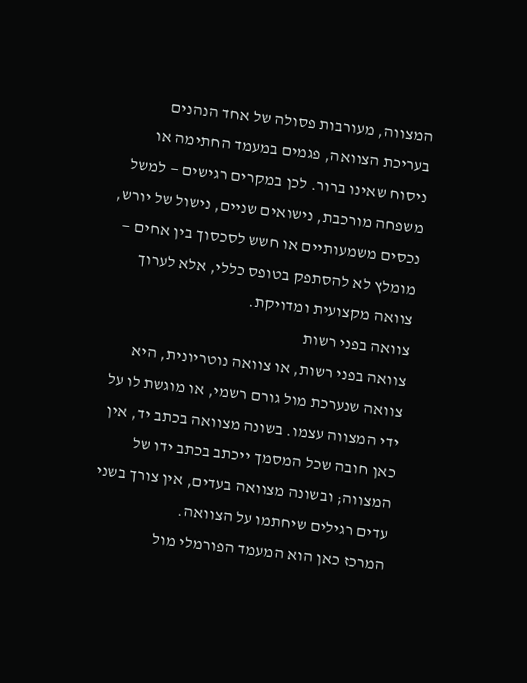המצווה, מעורבות פסולה של אחד הנהנים בעריכת הצוואה, פגמים במעמד החתימה או ניסוח שאינו ברור. לכן במקרים רגישים — למשל משפחה מורכבת, נישואים שניים, נישול של יורש, נכסים משמעותיים או חשש לסכסוך בין אחים — מומלץ לא להסתפק בטופס כללי, אלא לערוך צוואה מקצועית ומדויקת.
צוואה בפני רשות
צוואה בפני רשות, או צוואה נוטריונית, היא צוואה שנערכת מול גורם רשמי, או מוגשת לו על ידי המצווה עצמו. בשונה מצוואה בכתב יד, אין כאן חובה שכל המסמך ייכתב בכתב ידו של המצווה; ובשונה מצוואה בעדים, אין צורך בשני עדים רגילים שיחתמו על הצוואה.
המרכז כאן הוא המעמד הפורמלי מול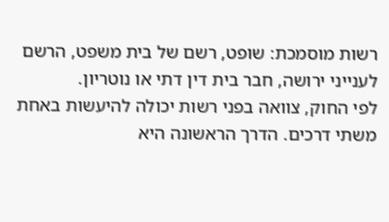רשות מוסמכת: שופט, רשם של בית משפט, הרשם לענייני ירושה, חבר בית דין דתי או נוטריון.
לפי החוק, צוואה בפני רשות יכולה להיעשות באחת משתי דרכים. הדרך הראשונה היא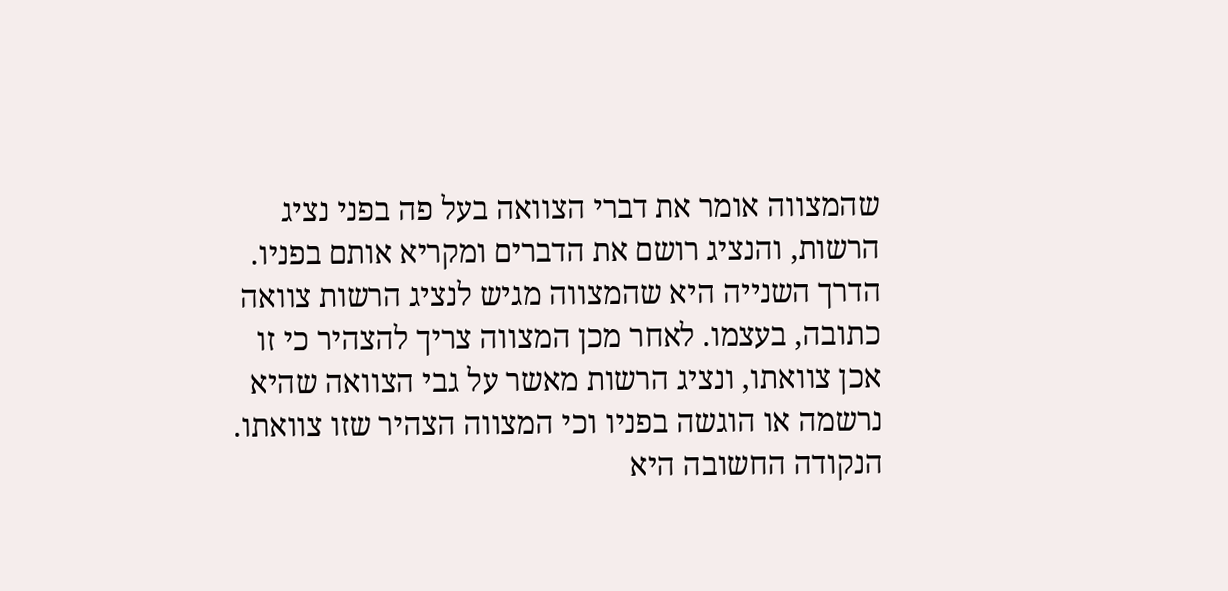שהמצווה אומר את דברי הצוואה בעל פה בפני נציג הרשות, והנציג רושם את הדברים ומקריא אותם בפניו. הדרך השנייה היא שהמצווה מגיש לנציג הרשות צוואה כתובה, בעצמו. לאחר מכן המצווה צריך להצהיר כי זו אכן צוואתו, ונציג הרשות מאשר על גבי הצוואה שהיא נרשמה או הוגשה בפניו וכי המצווה הצהיר שזו צוואתו.
הנקודה החשובה היא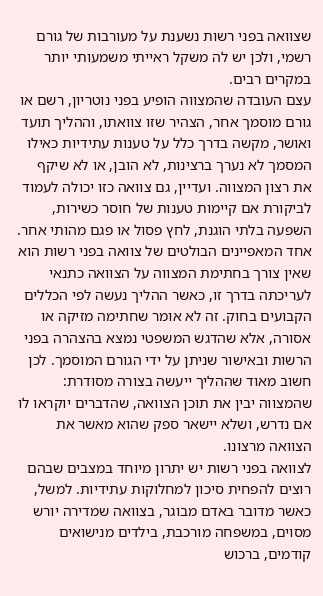שצוואה בפני רשות נשענת על מעורבות של גורם רשמי, ולכן יש לה משקל ראייתי משמעותי יותר במקרים רבים.
עצם העובדה שהמצווה הופיע בפני נוטריון, רשם או גורם מוסמך אחר, הצהיר שזו צוואתו, וההליך תועד ואושר, מקשה בדרך כלל על טענות עתידיות כאילו המסמך לא נערך ברצינות, לא הובן, או לא שיקף את רצון המצווה. ועדיין, גם צוואה כזו יכולה לעמוד לביקורת אם קיימות טענות של חוסר כשירות, השפעה בלתי הוגנת, לחץ פסול או פגם מהותי אחר.
אחד המאפיינים הבולטים של צוואה בפני רשות הוא שאין צורך בחתימת המצווה על הצוואה כתנאי לעריכתה בדרך זו, כאשר ההליך נעשה לפי הכללים הקבועים בחוק. זה לא אומר שחתימה מזיקה או אסורה, אלא שהדגש המשפטי נמצא בהצהרה בפני הרשות ובאישור שניתן על ידי הגורם המוסמך. לכן חשוב מאוד שההליך ייעשה בצורה מסודרת: שהמצווה יבין את תוכן הצוואה, שהדברים יוקראו לו אם נדרש, ושלא יישאר ספק שהוא מאשר את הצוואה מרצונו.
לצוואה בפני רשות יש יתרון מיוחד במצבים שבהם רוצים להפחית סיכון למחלוקות עתידיות. למשל, כאשר מדובר באדם מבוגר, בצוואה שמדירה יורש מסוים, במשפחה מורכבת, בילדים מנישואים קודמים, ברכוש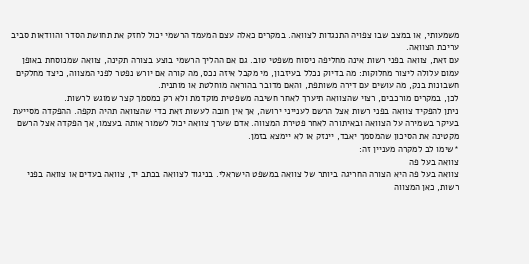משמעותי, או במצב שבו צפויה התנגדות לצוואה. במקרים כאלה עצם המעמד הרשמי יכול לחזק את תחושת הסדר והוודאות סביב עריכת הצוואה.
עם זאת, צוואה בפני רשות אינה מחליפה ניסוח משפטי טוב. גם אם ההליך הרשמי בוצע בצורה תקינה, צוואה שמנוסחת באופן עמום עלולה ליצור מחלוקות: מה בדיוק נכלל בעיזבון, מי מקבל איזה נכס, מה קורה אם יורש נפטר לפני המצווה, כיצד מחלקים חשבונות בנק, מה עושים עם דירה משותפת, והאם מדובר בהוראה מוחלטת או מותנית.
לכן, במקרים מורכבים, רצוי שהצוואה תיערך לאחר חשיבה משפטית מוקדמת ולא רק כמסמך קצר שמוגש לרשות.
ניתן להפקיד צוואה בפני רשות אצל הרשם לענייני ירושה, אך אין חובה לעשות זאת כדי שהצוואה תהיה תקפה. ההפקדה מסייעת בעיקר בשמירה על הצוואה ובאיתורה לאחר פטירת המצווה. אדם שערך צוואה יכול לשמור אותה בעצמו, אך הפקדה אצל הרשם מקטינה את הסיכון שהמסמך יאבד, יינזק או לא יימצא בזמן.
*שימו לב למקרה מעניין זה:
צוואה בעל פה
צוואה בעל פה היא הצורה החריגה ביותר של צוואה במשפט הישראלי. בניגוד לצוואה בכתב יד, צוואה בעדים או צוואה בפני רשות, כאן המצווה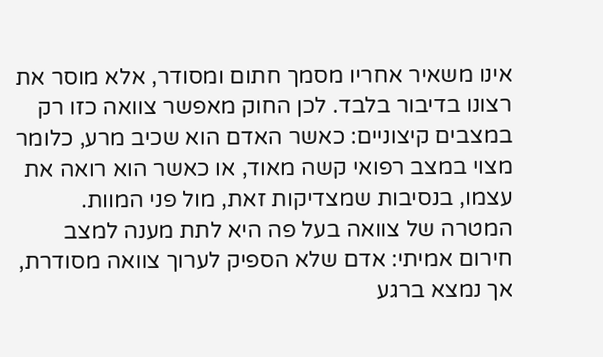אינו משאיר אחריו מסמך חתום ומסודר, אלא מוסר את רצונו בדיבור בלבד. לכן החוק מאפשר צוואה כזו רק במצבים קיצוניים: כאשר האדם הוא שכיב מרע, כלומר מצוי במצב רפואי קשה מאוד, או כאשר הוא רואה את עצמו, בנסיבות שמצדיקות זאת, מול פני המוות.
המטרה של צוואה בעל פה היא לתת מענה למצב חירום אמיתי: אדם שלא הספיק לערוך צוואה מסודרת, אך נמצא ברגע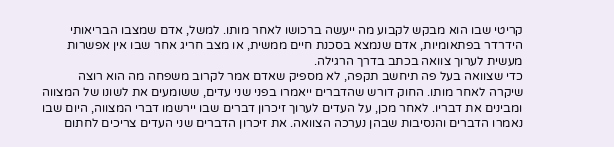קריטי שבו הוא מבקש לקבוע מה ייעשה ברכושו לאחר מותו. למשל, אדם שמצבו הבריאותי הידרדר בפתאומיות, אדם שנמצא בסכנת חיים ממשית, או מצב חריג אחר שבו אין אפשרות מעשית לערוך צוואה בכתב בדרך הרגילה.
כדי שצוואה בעל פה תיחשב תקפה, לא מספיק שאדם אמר לקרוב משפחה מה הוא רוצה שיקרה לאחר מותו. החוק דורש שהדברים ייאמרו בפני שני עדים, ששומעים את לשונו של המצווה ומבינים את דבריו. לאחר מכן, על העדים לערוך זיכרון דברים שבו יירשמו דברי המצווה, היום שבו נאמרו הדברים והנסיבות שבהן נערכה הצוואה. את זיכרון הדברים שני העדים צריכים לחתום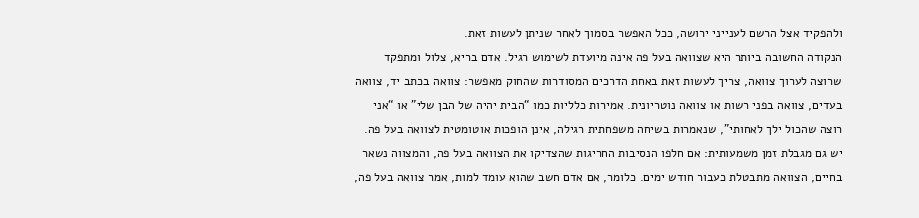ולהפקיד אצל הרשם לענייני ירושה, ככל האפשר בסמוך לאחר שניתן לעשות זאת.
הנקודה החשובה ביותר היא שצוואה בעל פה אינה מיועדת לשימוש רגיל. אדם בריא, צלול ומתפקד שרוצה לערוך צוואה, צריך לעשות זאת באחת הדרכים המסודרות שהחוק מאפשר: צוואה בכתב יד, צוואה בעדים, צוואה בפני רשות או צוואה נוטריונית. אמירות כלליות כמו “הבית יהיה של הבן שלי” או “אני רוצה שהכול ילך לאחותי”, שנאמרות בשיחה משפחתית רגילה, אינן הופכות אוטומטית לצוואה בעל פה.
יש גם מגבלת זמן משמעותית: אם חלפו הנסיבות החריגות שהצדיקו את הצוואה בעל פה, והמצווה נשאר בחיים, הצוואה מתבטלת כעבור חודש ימים. כלומר, אם אדם חשב שהוא עומד למות, אמר צוואה בעל פה,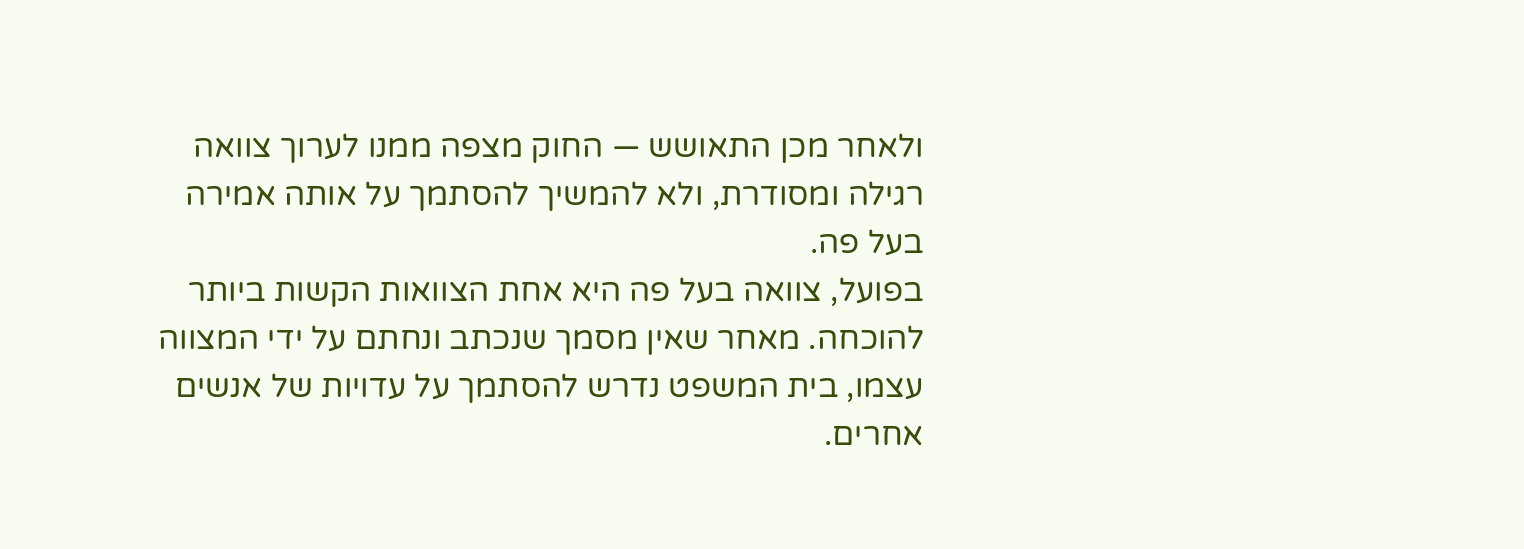ולאחר מכן התאושש — החוק מצפה ממנו לערוך צוואה רגילה ומסודרת, ולא להמשיך להסתמך על אותה אמירה בעל פה.
בפועל, צוואה בעל פה היא אחת הצוואות הקשות ביותר להוכחה. מאחר שאין מסמך שנכתב ונחתם על ידי המצווה עצמו, בית המשפט נדרש להסתמך על עדויות של אנשים אחרים.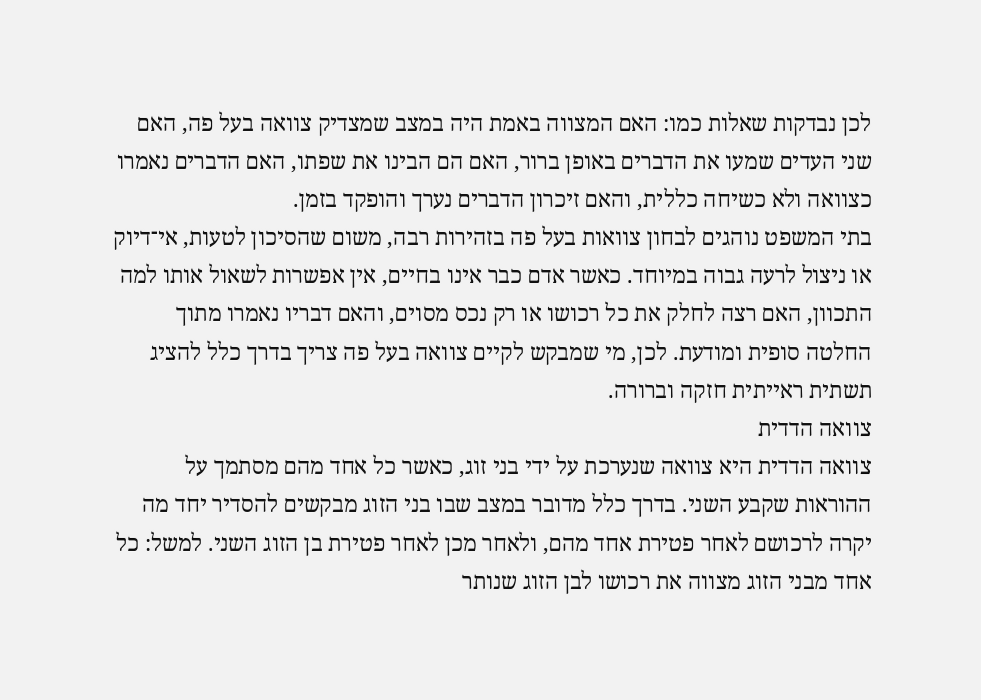לכן נבדקות שאלות כמו: האם המצווה באמת היה במצב שמצדיק צוואה בעל פה, האם שני העדים שמעו את הדברים באופן ברור, האם הם הבינו את שפתו, האם הדברים נאמרו כצוואה ולא כשיחה כללית, והאם זיכרון הדברים נערך והופקד בזמן.
בתי המשפט נוהגים לבחון צוואות בעל פה בזהירות רבה, משום שהסיכון לטעות, אי־דיוק או ניצול לרעה גבוה במיוחד. כאשר אדם כבר אינו בחיים, אין אפשרות לשאול אותו למה התכוון, האם רצה לחלק את כל רכושו או רק נכס מסוים, והאם דבריו נאמרו מתוך החלטה סופית ומודעת. לכן, מי שמבקש לקיים צוואה בעל פה צריך בדרך כלל להציג תשתית ראייתית חזקה וברורה.
צוואה הדדית
צוואה הדדית היא צוואה שנערכת על ידי בני זוג, כאשר כל אחד מהם מסתמך על ההוראות שקבע השני. בדרך כלל מדובר במצב שבו בני הזוג מבקשים להסדיר יחד מה יקרה לרכושם לאחר פטירת אחד מהם, ולאחר מכן לאחר פטירת בן הזוג השני. למשל: כל אחד מבני הזוג מצווה את רכושו לבן הזוג שנותר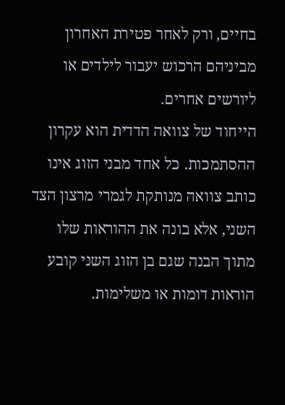בחיים, ורק לאחר פטירת האחרון מביניהם הרכוש יעבור לילדים או ליורשים אחרים.
הייחוד של צוואה הדדית הוא עקרון ההסתמכות. כל אחד מבני הזוג אינו כותב צוואה מנותקת לגמרי מרצון הצד השני, אלא בונה את ההוראות שלו מתוך הבנה שגם בן הזוג השני קובע הוראות דומות או משלימות.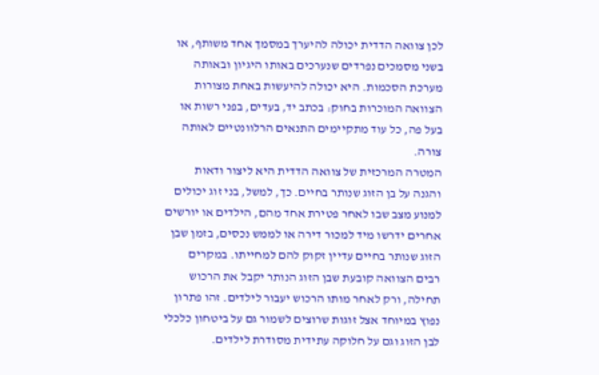לכן צוואה הדדית יכולה להיערך במסמך אחד משותף, או בשני מסמכים נפרדים שנערכים באותו היגיון ובאותה מערכת הסכמות. היא יכולה להיעשות באחת מצורות הצוואה המוכרות בחוק: בכתב יד, בעדים, בפני רשות או בעל פה, כל עוד מתקיימים התנאים הרלוונטיים לאותה צורה.
המטרה המרכזית של צוואה הדדית היא ליצור ודאות והגנה על בן הזוג שנותר בחיים. כך, למשל, בני זוג יכולים למנוע מצב שבו לאחר פטירת אחד מהם, הילדים או יורשים אחרים ידרשו מיד למכור דירה או לממש נכסים, בזמן שבן הזוג שנותר בחיים עדיין זקוק להם למחייתו. במקרים רבים הצוואה קובעת שבן הזוג הנותר יקבל את הרכוש תחילה, ורק לאחר מותו הרכוש יעבור לילדים. זהו פתרון נפוץ במיוחד אצל זוגות שרוצים לשמור גם על ביטחון כלכלי לבן הזוג וגם על חלוקה עתידית מסודרת לילדים.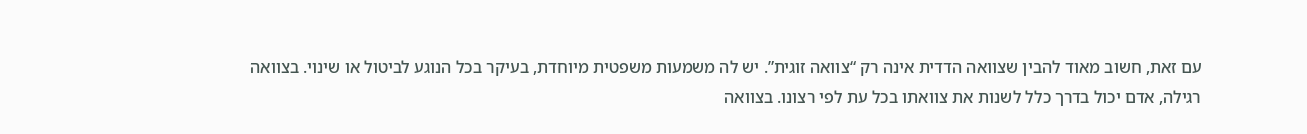עם זאת, חשוב מאוד להבין שצוואה הדדית אינה רק “צוואה זוגית”. יש לה משמעות משפטית מיוחדת, בעיקר בכל הנוגע לביטול או שינוי. בצוואה רגילה, אדם יכול בדרך כלל לשנות את צוואתו בכל עת לפי רצונו. בצוואה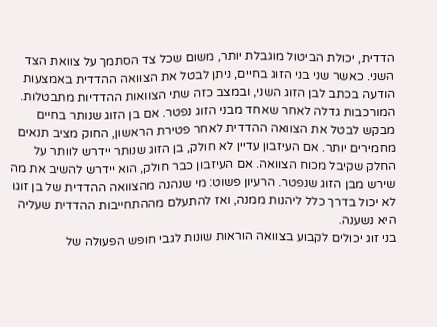הדדית, יכולת הביטול מוגבלת יותר, משום שכל צד הסתמך על צוואת הצד השני. כאשר שני בני הזוג בחיים, ניתן לבטל את הצוואה ההדדית באמצעות הודעה בכתב לבן הזוג השני, ובמצב כזה שתי הצוואות ההדדיות מתבטלות.
המורכבות גדלה לאחר שאחד מבני הזוג נפטר. אם בן הזוג שנותר בחיים מבקש לבטל את הצוואה ההדדית לאחר פטירת הראשון, החוק מציב תנאים מחמירים יותר. אם העיזבון עדיין לא חולק, בן הזוג שנותר יידרש לוותר על החלק שקיבל מכוח הצוואה. אם העיזבון כבר חולק, הוא יידרש להשיב את מה שירש מבן הזוג שנפטר. הרעיון פשוט: מי שנהנה מהצוואה ההדדית של בן זוגו לא יכול בדרך כלל ליהנות ממנה, ואז להתעלם מההתחייבות ההדדית שעליה היא נשענה.
בני זוג יכולים לקבוע בצוואה הוראות שונות לגבי חופש הפעולה של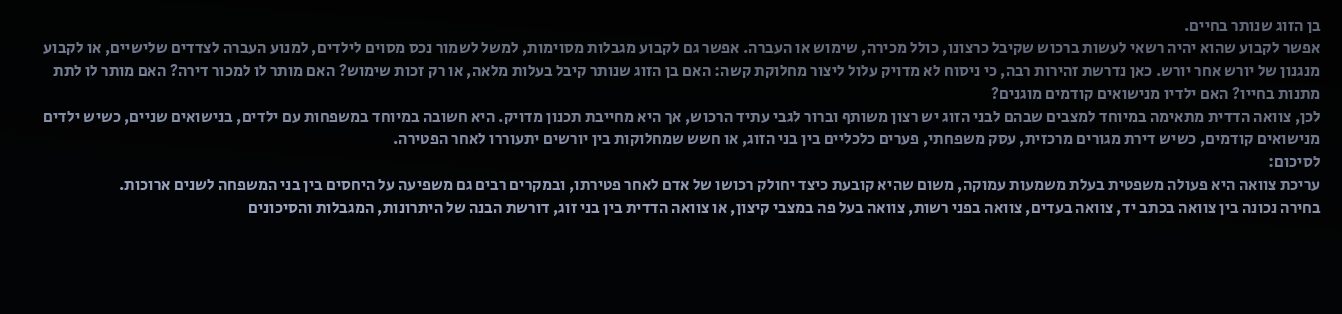בן הזוג שנותר בחיים.
אפשר לקבוע שהוא יהיה רשאי לעשות ברכוש שקיבל כרצונו, כולל מכירה, שימוש או העברה. אפשר גם לקבוע מגבלות מסוימות, למשל לשמור נכס מסוים לילדים, למנוע העברה לצדדים שלישיים, או לקבוע מנגנון של יורש אחר יורש. כאן נדרשת זהירות רבה, כי ניסוח לא מדויק עלול ליצור מחלוקת קשה: האם בן הזוג שנותר קיבל בעלות מלאה, או רק זכות שימוש? האם מותר לו למכור דירה? האם מותר לו לתת מתנות בחייו? האם ילדיו מנישואים קודמים מוגנים?
לכן, צוואה הדדית מתאימה במיוחד למצבים שבהם לבני הזוג יש רצון משותף וברור לגבי עתיד הרכוש, אך היא מחייבת תכנון מדויק. היא חשובה במיוחד במשפחות עם ילדים, בנישואים שניים, כשיש ילדים מנישואים קודמים, כשיש דירת מגורים מרכזית, עסק משפחתי, פערים כלכליים בין בני הזוג, או חשש שמחלוקות בין יורשים יתעוררו לאחר הפטירה.
לסיכום:
עריכת צוואה היא פעולה משפטית בעלת משמעות עמוקה, משום שהיא קובעת כיצד יחולק רכושו של אדם לאחר פטירתו, ובמקרים רבים גם משפיעה על היחסים בין בני המשפחה לשנים ארוכות.
בחירה נכונה בין צוואה בכתב יד, צוואה בעדים, צוואה בפני רשות, צוואה בעל פה במצבי קיצון, או צוואה הדדית בין בני זוג, דורשת הבנה של היתרונות, המגבלות והסיכונים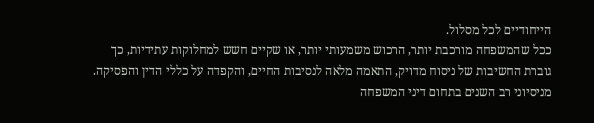הייחודיים לכל מסלול.
ככל שהמשפחה מורכבת יותר, הרכוש משמעותי יותר, או שקיים חשש למחלוקות עתידיות, כך גוברת החשיבות של ניסוח מדויק, התאמה מלאה לנסיבות החיים, והקפדה על כללי הדין והפסיקה.
מניסיוני רב השנים בתחום דיני המשפחה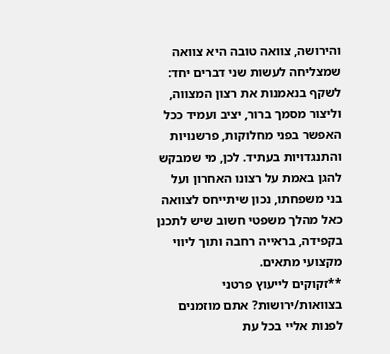והירושה, צוואה טובה היא צוואה שמצליחה לעשות שני דברים יחד: לשקף בנאמנות את רצון המצווה, וליצור מסמך ברור, יציב ועמיד ככל האפשר בפני מחלוקות, פרשנויות והתנגדויות בעתיד. לכן, מי שמבקש להגן באמת על רצונו האחרון ועל בני משפחתו, נכון שיתייחס לצוואה כאל מהלך משפטי חשוב שיש לתכנן בקפידה, בראייה רחבה ותוך ליווי מקצועי מתאים.
**זקוקים לייעוץ פרטני בצוואות/ירושות? אתם מוזמנים לפנות אליי בכל עת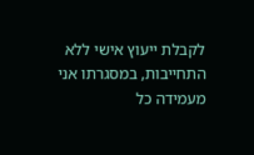לקבלת ייעוץ אישי ללא התחייבות, במסגרתו אני מעמידה כל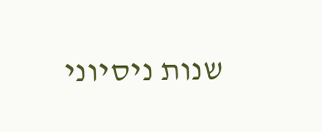שנות ניסיוני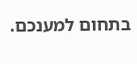בתחום למענכם.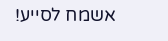אשמח לסייע!